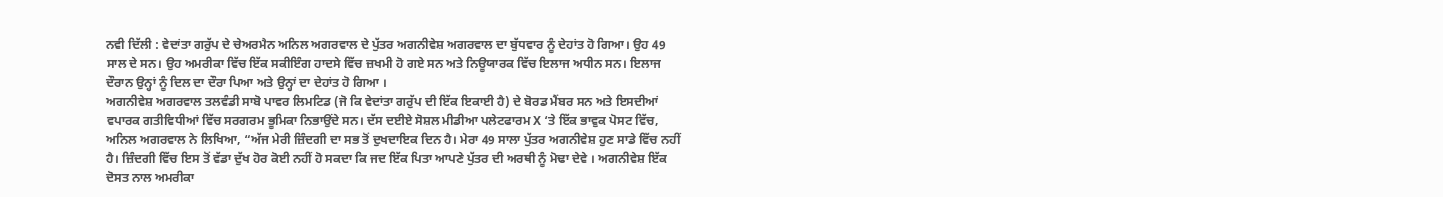ਨਵੀ ਦਿੱਲੀ : ਵੇਦਾਂਤਾ ਗਰੁੱਪ ਦੇ ਚੇਅਰਮੈਨ ਅਨਿਲ ਅਗਰਵਾਲ ਦੇ ਪੁੱਤਰ ਅਗਨੀਵੇਸ਼ ਅਗਰਵਾਲ ਦਾ ਬੁੱਧਵਾਰ ਨੂੰ ਦੇਹਾਂਤ ਹੋ ਗਿਆ। ਉਹ 49 ਸਾਲ ਦੇ ਸਨ। ਉਹ ਅਮਰੀਕਾ ਵਿੱਚ ਇੱਕ ਸਕੀਇੰਗ ਹਾਦਸੇ ਵਿੱਚ ਜ਼ਖਮੀ ਹੋ ਗਏ ਸਨ ਅਤੇ ਨਿਊਯਾਰਕ ਵਿੱਚ ਇਲਾਜ ਅਧੀਨ ਸਨ। ਇਲਾਜ ਦੌਰਾਨ ਉਨ੍ਹਾਂ ਨੂੰ ਦਿਲ ਦਾ ਦੌਰਾ ਪਿਆ ਅਤੇ ਉਨ੍ਹਾਂ ਦਾ ਦੇਹਾਂਤ ਹੋ ਗਿਆ ।
ਅਗਨੀਵੇਸ਼ ਅਗਰਵਾਲ ਤਲਵੰਡੀ ਸਾਬੋ ਪਾਵਰ ਲਿਮਟਿਡ (ਜੋ ਕਿ ਵੇਦਾਂਤਾ ਗਰੁੱਪ ਦੀ ਇੱਕ ਇਕਾਈ ਹੈ) ਦੇ ਬੋਰਡ ਮੈਂਬਰ ਸਨ ਅਤੇ ਇਸਦੀਆਂ ਵਪਾਰਕ ਗਤੀਵਿਧੀਆਂ ਵਿੱਚ ਸਰਗਰਮ ਭੂਮਿਕਾ ਨਿਭਾਉਂਦੇ ਸਨ। ਦੱਸ ਦਈਏ ਸੋਸ਼ਲ ਮੀਡੀਆ ਪਲੇਟਫਾਰਮ X ‘ਤੇ ਇੱਕ ਭਾਵੁਕ ਪੋਸਟ ਵਿੱਚ, ਅਨਿਲ ਅਗਰਵਾਲ ਨੇ ਲਿਖਿਆ, “ਅੱਜ ਮੇਰੀ ਜ਼ਿੰਦਗੀ ਦਾ ਸਭ ਤੋਂ ਦੁਖਦਾਇਕ ਦਿਨ ਹੈ। ਮੇਰਾ 49 ਸਾਲਾ ਪੁੱਤਰ ਅਗਨੀਵੇਸ਼ ਹੁਣ ਸਾਡੇ ਵਿੱਚ ਨਹੀਂ ਹੈ। ਜ਼ਿੰਦਗੀ ਵਿੱਚ ਇਸ ਤੋਂ ਵੱਡਾ ਦੁੱਖ ਹੋਰ ਕੋਈ ਨਹੀਂ ਹੋ ਸਕਦਾ ਕਿ ਜਦ ਇੱਕ ਪਿਤਾ ਆਪਣੇ ਪੁੱਤਰ ਦੀ ਅਰਥੀ ਨੂੰ ਮੋਢਾ ਦੇਵੇ । ਅਗਨੀਵੇਸ਼ ਇੱਕ ਦੋਸਤ ਨਾਲ ਅਮਰੀਕਾ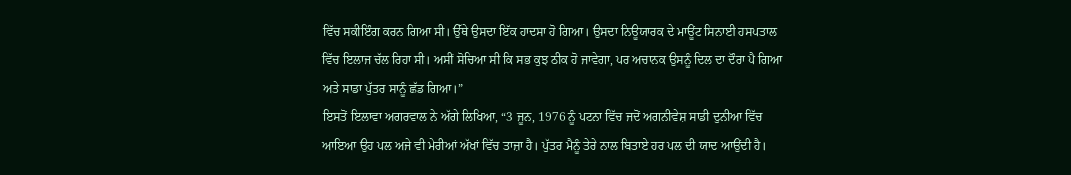ਵਿੱਚ ਸਕੀਇੰਗ ਕਰਨ ਗਿਆ ਸੀ। ਉੱਥੇ ਉਸਦਾ ਇੱਕ ਹਾਦਸਾ ਹੋ ਗਿਆ। ਉਸਦਾ ਨਿਊਯਾਰਕ ਦੇ ਮਾਊਂਟ ਸਿਨਾਈ ਹਸਪਤਾਲ ਵਿੱਚ ਇਲਾਜ ਚੱਲ ਰਿਹਾ ਸੀ। ਅਸੀਂ ਸੋਚਿਆ ਸੀ ਕਿ ਸਭ ਕੁਝ ਠੀਕ ਹੋ ਜਾਵੇਗਾ, ਪਰ ਅਚਾਨਕ ਉਸਨੂੰ ਦਿਲ ਦਾ ਦੌਰਾ ਪੈ ਗਿਆ ਅਤੇ ਸਾਡਾ ਪੁੱਤਰ ਸਾਨੂੰ ਛੱਡ ਗਿਆ।”
ਇਸਤੋਂ ਇਲਾਵਾ ਅਗਰਵਾਲ ਨੇ ਅੱਗੇ ਲਿਖਿਆ, “3 ਜੂਨ, 1976 ਨੂੰ ਪਟਨਾ ਵਿੱਚ ਜਦੋਂ ਅਗਨੀਵੇਸ਼ ਸਾਡੀ ਦੁਨੀਆ ਵਿੱਚ ਆਇਆ ਉਹ ਪਲ ਅਜੇ ਵੀ ਮੇਰੀਆਂ ਅੱਖਾਂ ਵਿੱਚ ਤਾਜ਼ਾ ਹੈ। ਪੁੱਤਰ ਮੈਨੂੰ ਤੇਰੇ ਨਾਲ ਬਿਤਾਏ ਹਰ ਪਲ ਦੀ ਯਾਦ ਆਉਂਦੀ ਹੈ।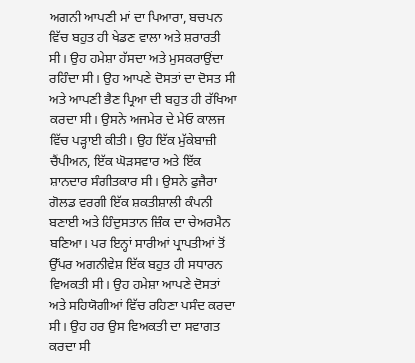ਅਗਨੀ ਆਪਣੀ ਮਾਂ ਦਾ ਪਿਆਰਾ, ਬਚਪਨ ਵਿੱਚ ਬਹੁਤ ਹੀ ਖੇਡਣ ਵਾਲਾ ਅਤੇ ਸ਼ਰਾਰਤੀ ਸੀ। ਉਹ ਹਮੇਸ਼ਾ ਹੱਸਦਾ ਅਤੇ ਮੁਸਕਰਾਉਂਦਾ ਰਹਿੰਦਾ ਸੀ। ਉਹ ਆਪਣੇ ਦੋਸਤਾਂ ਦਾ ਦੋਸਤ ਸੀ ਅਤੇ ਆਪਣੀ ਭੈਣ ਪ੍ਰਿਆ ਦੀ ਬਹੁਤ ਹੀ ਰੱਖਿਆ ਕਰਦਾ ਸੀ। ਉਸਨੇ ਅਜਮੇਰ ਦੇ ਮੇਓ ਕਾਲਜ ਵਿੱਚ ਪੜ੍ਹਾਈ ਕੀਤੀ। ਉਹ ਇੱਕ ਮੁੱਕੇਬਾਜ਼ੀ ਚੈਂਪੀਅਨ, ਇੱਕ ਘੋੜਸਵਾਰ ਅਤੇ ਇੱਕ ਸ਼ਾਨਦਾਰ ਸੰਗੀਤਕਾਰ ਸੀ। ਉਸਨੇ ਫੁਜੈਰਾ ਗੋਲਡ ਵਰਗੀ ਇੱਕ ਸ਼ਕਤੀਸ਼ਾਲੀ ਕੰਪਨੀ ਬਣਾਈ ਅਤੇ ਹਿੰਦੁਸਤਾਨ ਜ਼ਿੰਕ ਦਾ ਚੇਅਰਮੈਨ ਬਣਿਆ। ਪਰ ਇਨ੍ਹਾਂ ਸਾਰੀਆਂ ਪ੍ਰਾਪਤੀਆਂ ਤੋਂ ਉੱਪਰ ਅਗਨੀਵੇਸ਼ ਇੱਕ ਬਹੁਤ ਹੀ ਸਧਾਰਨ ਵਿਅਕਤੀ ਸੀ। ਉਹ ਹਮੇਸ਼ਾ ਆਪਣੇ ਦੋਸਤਾਂ ਅਤੇ ਸਹਿਯੋਗੀਆਂ ਵਿੱਚ ਰਹਿਣਾ ਪਸੰਦ ਕਰਦਾ ਸੀ। ਉਹ ਹਰ ਉਸ ਵਿਅਕਤੀ ਦਾ ਸਵਾਗਤ ਕਰਦਾ ਸੀ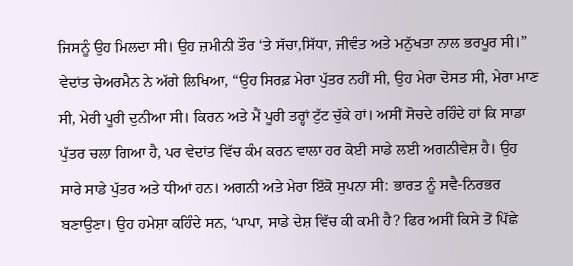ਜਿਸਨੂੰ ਉਹ ਮਿਲਦਾ ਸੀ। ਉਹ ਜ਼ਮੀਨੀ ਤੌਰ ‘ਤੇ ਸੱਚਾ,ਸਿੱਧਾ, ਜੀਵੰਤ ਅਤੇ ਮਨੁੱਖਤਾ ਨਾਲ ਭਰਪੂਰ ਸੀ।”
ਵੇਦਾਂਤ ਚੇਅਰਮੈਨ ਨੇ ਅੱਗੇ ਲਿਖਿਆ, “ਉਹ ਸਿਰਫ਼ ਮੇਰਾ ਪੁੱਤਰ ਨਹੀਂ ਸੀ, ਉਹ ਮੇਰਾ ਦੋਸਤ ਸੀ, ਮੇਰਾ ਮਾਣ ਸੀ, ਮੇਰੀ ਪੂਰੀ ਦੁਨੀਆ ਸੀ। ਕਿਰਨ ਅਤੇ ਮੈਂ ਪੂਰੀ ਤਰ੍ਹਾਂ ਟੁੱਟ ਚੁੱਕੇ ਹਾਂ। ਅਸੀਂ ਸੋਚਦੇ ਰਹਿੰਦੇ ਹਾਂ ਕਿ ਸਾਡਾ ਪੁੱਤਰ ਚਲਾ ਗਿਆ ਹੈ, ਪਰ ਵੇਦਾਂਤ ਵਿੱਚ ਕੰਮ ਕਰਨ ਵਾਲਾ ਹਰ ਕੋਈ ਸਾਡੇ ਲਈ ਅਗਨੀਵੇਸ਼ ਹੈ। ਉਹ ਸਾਰੇ ਸਾਡੇ ਪੁੱਤਰ ਅਤੇ ਧੀਆਂ ਹਨ। ਅਗਨੀ ਅਤੇ ਮੇਰਾ ਇੱਕੋ ਸੁਪਨਾ ਸੀ: ਭਾਰਤ ਨੂੰ ਸਵੈ-ਨਿਰਭਰ ਬਣਾਉਣਾ। ਉਹ ਹਮੇਸ਼ਾ ਕਹਿੰਦੇ ਸਨ, ‘ਪਾਪਾ, ਸਾਡੇ ਦੇਸ਼ ਵਿੱਚ ਕੀ ਕਮੀ ਹੈ? ਫਿਰ ਅਸੀਂ ਕਿਸੇ ਤੋਂ ਪਿੱਛੇ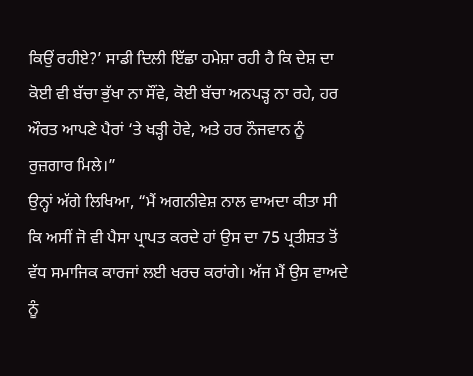ਕਿਉਂ ਰਹੀਏ?’ ਸਾਡੀ ਦਿਲੀ ਇੱਛਾ ਹਮੇਸ਼ਾ ਰਹੀ ਹੈ ਕਿ ਦੇਸ਼ ਦਾ ਕੋਈ ਵੀ ਬੱਚਾ ਭੁੱਖਾ ਨਾ ਸੌਂਵੇ, ਕੋਈ ਬੱਚਾ ਅਨਪੜ੍ਹ ਨਾ ਰਹੇ, ਹਰ ਔਰਤ ਆਪਣੇ ਪੈਰਾਂ ‘ਤੇ ਖੜ੍ਹੀ ਹੋਵੇ, ਅਤੇ ਹਰ ਨੌਜਵਾਨ ਨੂੰ ਰੁਜ਼ਗਾਰ ਮਿਲੇ।”
ਉਨ੍ਹਾਂ ਅੱਗੇ ਲਿਖਿਆ, “ਮੈਂ ਅਗਨੀਵੇਸ਼ ਨਾਲ ਵਾਅਦਾ ਕੀਤਾ ਸੀ ਕਿ ਅਸੀਂ ਜੋ ਵੀ ਪੈਸਾ ਪ੍ਰਾਪਤ ਕਰਦੇ ਹਾਂ ਉਸ ਦਾ 75 ਪ੍ਰਤੀਸ਼ਤ ਤੋਂ ਵੱਧ ਸਮਾਜਿਕ ਕਾਰਜਾਂ ਲਈ ਖਰਚ ਕਰਾਂਗੇ। ਅੱਜ ਮੈਂ ਉਸ ਵਾਅਦੇ ਨੂੰ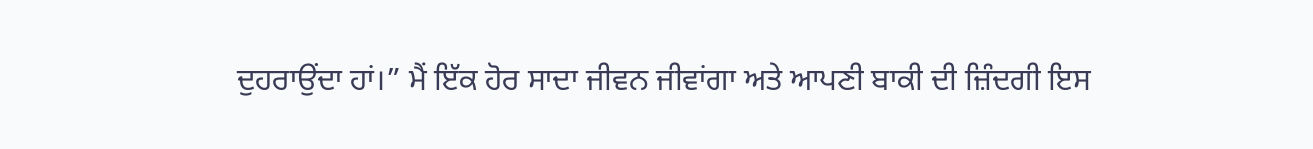ਦੁਹਰਾਉਂਦਾ ਹਾਂ।” ਮੈਂ ਇੱਕ ਹੋਰ ਸਾਦਾ ਜੀਵਨ ਜੀਵਾਂਗਾ ਅਤੇ ਆਪਣੀ ਬਾਕੀ ਦੀ ਜ਼ਿੰਦਗੀ ਇਸ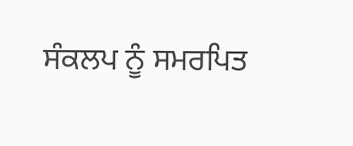ਸੰਕਲਪ ਨੂੰ ਸਮਰਪਿਤ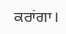ਕਰਾਂਗਾ।